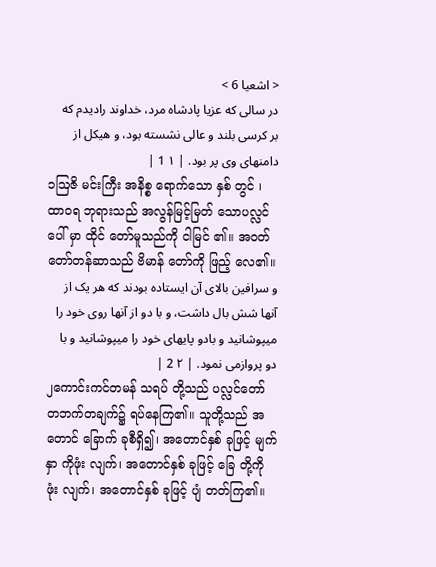< اشعیا 6 >
در سالی که عزیا پادشاه مرد، خداوند رادیدم که بر کرسی بلند و عالی نشسته بود، و هیکل از دامنهای وی پر بود. | ۱ 1 |
၁ဩဇိ မင်းကြီး အနိစ္စ ရောက်သော နှစ် တွင် ၊ ထာဝရ ဘုရားသည် အလွန်မြင့်မြတ် သောပလ္လင် ပေါ် မှာ ထိုင် တော်မူသည်ကို ငါမြင် ၏။ အဝတ် တော်တန်ဆာသည် ဗိမာန် တော်ကို ဖြည့် လေ၏။
و سرافین بالای آن ایستاده بودند که هر یک از آنها شش بال داشت، و با دو از آنها روی خود را میپوشانید و بادو پایهای خود را میپوشانید و با دو پروازمی نمود. | ۲ 2 |
၂ကောင်းကင်တမန် သရပ် တို့သည် ပလ္လင်တော် တဘက်တချက်၌ ရပ်နေကြ၏။ သူတို့သည် အတောင် ခြောက် ခုစီရှိ၍၊ အတောင်နှစ် ခုဖြင့် မျက်နှာ ကိုဖုံး လျက်၊ အတောင်နှစ် ခုဖြင့် ခြေ တို့ကို ဖုံး လျက်၊ အတောင်နှစ် ခုဖြင့် ပျံ တတ်ကြ၏။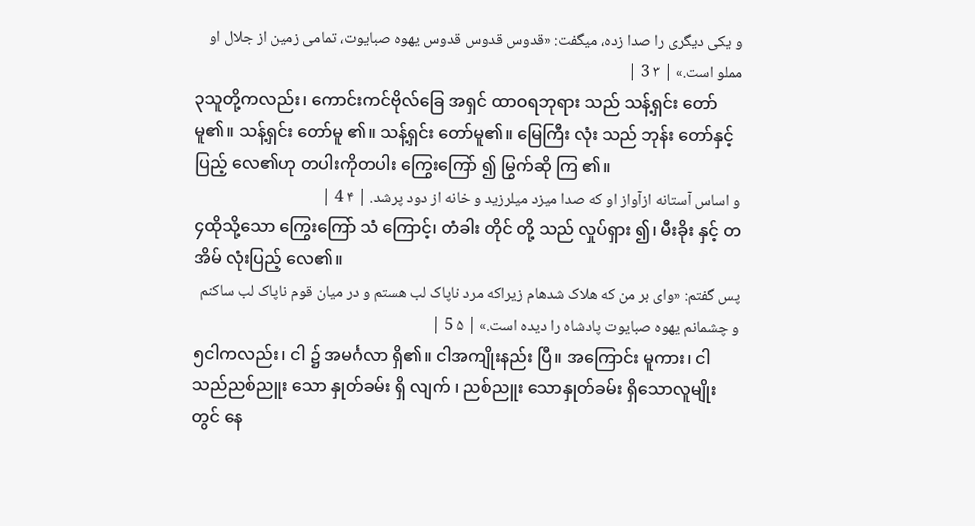و یکی دیگری را صدا زده، میگفت: «قدوس قدوس قدوس یهوه صبایوت، تمامی زمین از جلال او مملو است.» | ۳ 3 |
၃သူတို့ကလည်း၊ ကောင်းကင်ဗိုလ်ခြေ အရှင် ထာဝရဘုရား သည် သန့်ရှင်း တော်မူ၏။ သန့်ရှင်း တော်မူ ၏။ သန့်ရှင်း တော်မူ၏။ မြေကြီး လုံး သည် ဘုန်း တော်နှင့် ပြည့် လေ၏ဟု တပါးကိုတပါး ကြွေးကြော် ၍ မြွက်ဆို ကြ ၏။
و اساس آستانه ازآواز او که صدا میزد میلرزید و خانه از دود پرشد. | ۴ 4 |
၄ထိုသို့သော ကြွေးကြော် သံ ကြောင့်၊ တံခါး တိုင် တို့ သည် လှုပ်ရှား ၍၊ မီးခိုး နှင့် တအိမ် လုံးပြည့် လေ၏။
پس گفتم: «وای بر من که هلاک شدهام زیراکه مرد ناپاک لب هستم و در میان قوم ناپاک لب ساکنم و چشمانم یهوه صبایوت پادشاه را دیده است.» | ۵ 5 |
၅ငါကလည်း၊ ငါ ၌ အမင်္ဂလာ ရှိ၏။ ငါအကျိုးနည်း ပြီ။ အကြောင်း မူကား၊ ငါ သည်ညစ်ညူး သော နှုတ်ခမ်း ရှိ လျက် ၊ ညစ်ညူး သောနှုတ်ခမ်း ရှိသောလူမျိုး တွင် နေ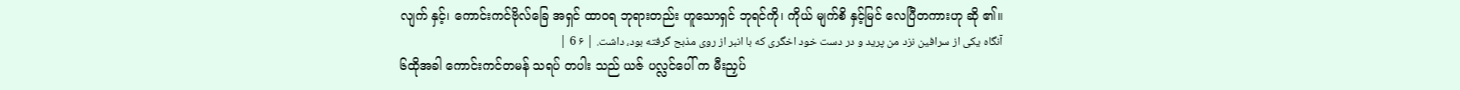လျက် နှင့်၊ ကောင်းကင်ဗိုလ်ခြေ အရှင် ထာဝရ ဘုရားတည်း ဟူသောရှင် ဘုရင်ကို၊ ကိုယ် မျက်စိ နှင့်မြင် လေပြီတကားဟု ဆို ၏။
آنگاه یکی از سرافین نزد من پرید و در دست خود اخگری که با انبر از روی مذبح گرفته بود، داشت. | ۶ 6 |
၆ထိုအခါ ကောင်းကင်တမန် သရပ် တပါး သည် ယဇ် ပလ္လင်ပေါ် က မီးညှပ်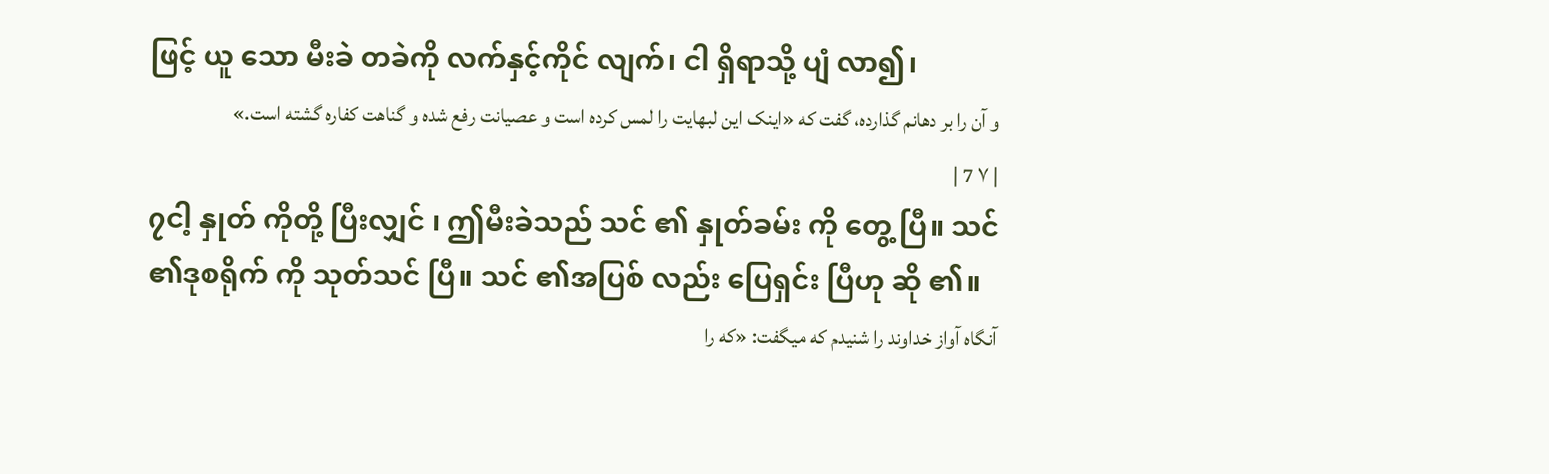ဖြင့် ယူ သော မီးခဲ တခဲကို လက်နှင့်ကိုင် လျက်၊ ငါ ရှိရာသို့ ပျံ လာ၍၊
و آن را بر دهانم گذارده، گفت که «اینک این لبهایت را لمس کرده است و عصیانت رفع شده و گناهت کفاره گشته است.» | ۷ 7 |
၇ငါ့ နှုတ် ကိုတို့ ပြီးလျှင် ၊ ဤမီးခဲသည် သင် ၏ နှုတ်ခမ်း ကို တွေ့ ပြီ။ သင် ၏ဒုစရိုက် ကို သုတ်သင် ပြီ။ သင် ၏အပြစ် လည်း ပြေရှင်း ပြီဟု ဆို ၏။
آنگاه آواز خداوند را شنیدم که میگفت: «که را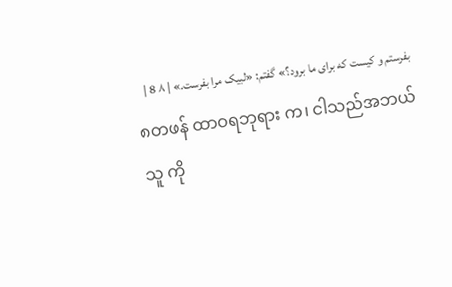بفرستم و کیست که برای ما برود؟» گفتم: «لبیک مرا بفرست.» | ۸ 8 |
၈တဖန် ထာဝရဘုရား က၊ ငါသည်အဘယ်သူ ကို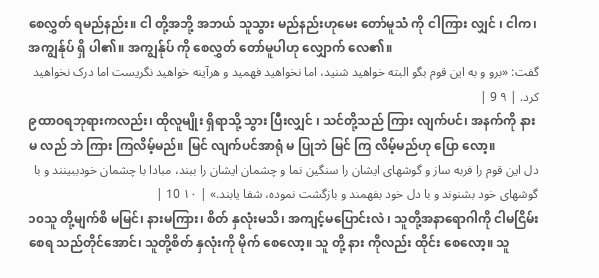စေလွှတ် ရမည်နည်း။ ငါ တို့အဘို့ အဘယ် သူသွား မည်နည်းဟုမေး တော်မူသံ ကို ငါကြား လျှင် ၊ ငါက၊ အကျွန်ုပ် ရှိ ပါ၏။ အကျွန်ုပ် ကို စေလွှတ် တော်မူပါဟု လျှောက် လေ၏။
گفت: «برو و به این قوم بگو البته خواهید شنید، اما نخواهید فهمید و هرآینه خواهید نگریست اما درک نخواهید کرد. | ۹ 9 |
၉ထာဝရဘုရားကလည်း၊ ထိုလူမျိုး ရှိရာသို့ သွား ပြီးလျှင် ၊ သင်တို့သည် ကြား လျက်ပင်၊ အနက်ကို နား မ လည် ဘဲ ကြား ကြလိမ့်မည်။ မြင် လျက်ပင်အာရုံ မ ပြုဘဲ မြင် ကြ လိမ့်မည်ဟု ပြော လော့။
دل این قوم را فربه ساز و گوشهای ایشان را سنگین نما و چشمان ایشان را ببند، مبادا با چشمان خودببینند و با گوشهای خود بشنوند و با دل خود بفهمند و بازگشت نموده، شفا یابند.» | ۱۰ 10 |
၁၀သူ တို့မျက်စိ မမြင်၊ နားမကြား၊ စိတ် နှလုံးမသိ၊ အကျင့်မပြောင်းလဲ ၊ သူတို့အနာရောဂါကို ငါမငြိမ်းစေရ သည်တိုင်အောင်၊ သူတို့စိတ် နှလုံးကို မိုက် စေလော့။ သူ တို့ နား ကိုလည်း ထိုင်း စေလော့။ သူ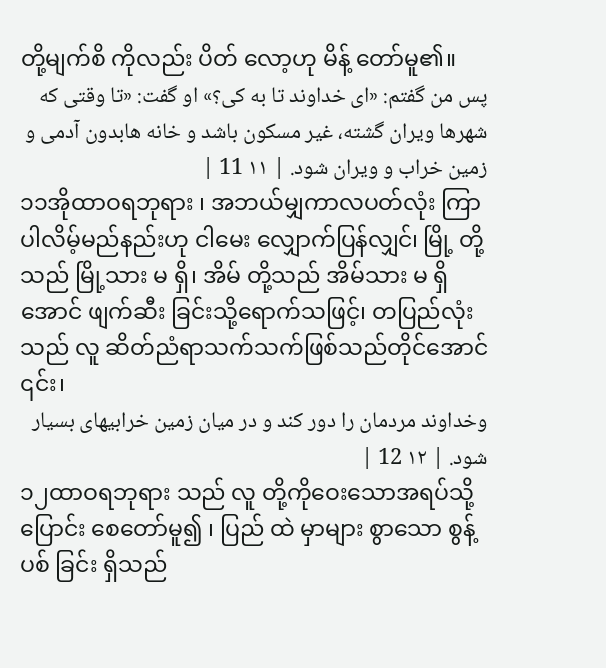တို့မျက်စိ ကိုလည်း ပိတ် လော့ဟု မိန့် တော်မူ၏။
پس من گفتم: «ای خداوند تا به کی؟» او گفت: «تا وقتی که شهرها ویران گشته، غیر مسکون باشد و خانه هابدون آدمی و زمین خراب و ویران شود. | ۱۱ 11 |
၁၁အိုထာဝရဘုရား ၊ အဘယ်မျှကာလပတ်လုံး ကြာပါလိမ့်မည်နည်းဟု ငါမေး လျှောက်ပြန်လျှင်၊ မြို့ တို့ သည် မြို့သား မ ရှိ၊ အိမ် တို့သည် အိမ်သား မ ရှိအောင် ဖျက်ဆီး ခြင်းသို့ရောက်သဖြင့်၊ တပြည်လုံးသည် လူ ဆိတ်ညံရာသက်သက်ဖြစ်သည်တိုင်အောင် ၎င်း၊
وخداوند مردمان را دور کند و در میان زمین خرابیهای بسیار شود. | ۱۲ 12 |
၁၂ထာဝရဘုရား သည် လူ တို့ကိုဝေးသောအရပ်သို့ ပြောင်း စေတော်မူ၍ ၊ ပြည် ထဲ မှာများ စွာသော စွန့်ပစ် ခြင်း ရှိသည်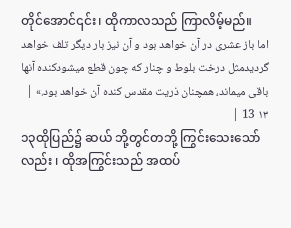တိုင်အောင်၎င်း၊ ထိုကာလသည် ကြာလိမ့်မည်။
اما باز عشری در آن خواهد بود و آن نیز بار دیگر تلف خواهد گردیدمثل درخت بلوط و چنار که چون قطع میشودکنده آنها باقی میماند، همچنان ذریت مقدس کنده آن خواهد بود.» | ۱۳ 13 |
၁၃ထိုပြည်၌ ဆယ် ဘို့တွင်တဘို့ ကြွင်းသေးသော်လည်း ၊ ထိုအကြွင်းသည် အထပ်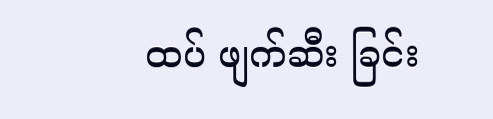ထပ် ဖျက်ဆီး ခြင်း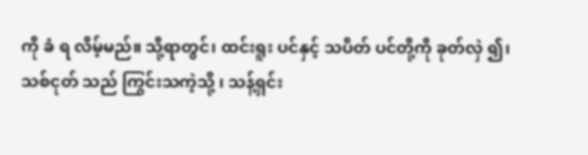ကို ခံ ရ လိမ့်မည်။ သို့ရာတွင်၊ ထင်းရူး ပင်နှင့် သပိတ် ပင်တို့ကို ခုတ်လှဲ ၍၊ သစ်ငုတ် သည် ကြွင်းသကဲ့သို့ ၊ သန့်ရှင်း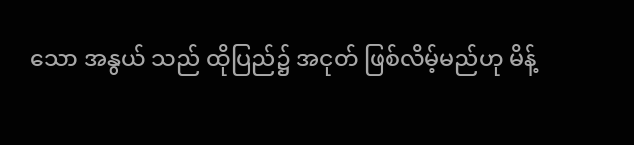သော အနွယ် သည် ထိုပြည်၌ အငုတ် ဖြစ်လိမ့်မည်ဟု မိန့်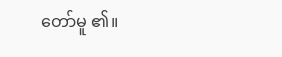တော်မူ ၏။